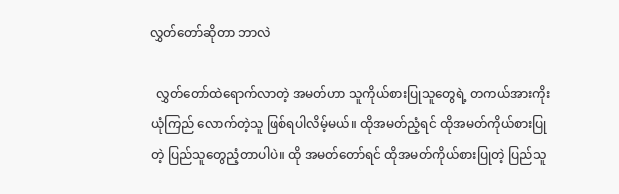လွှတ်တော်ဆိုတာ ဘာလဲ

  လွှတ်တော်ထဲရောက်လာတဲ့ အမတ်ဟာ သူကိုယ်စားပြုသူတွေရဲ့ တကယ်အားကိုးယုံကြည် လောက်တဲ့သူ ဖြစ်ရပါလိမ့်မယ်။ ထိုအမတ်ညံ့ရင် ထိုအမတ်ကိုယ်စားပြုတဲ့ ပြည်သူတွေညံ့တာပါပဲ။ ထို အမတ်တော်ရင် ထိုအမတ်ကိုယ်စားပြုတဲ့ ပြည်သူ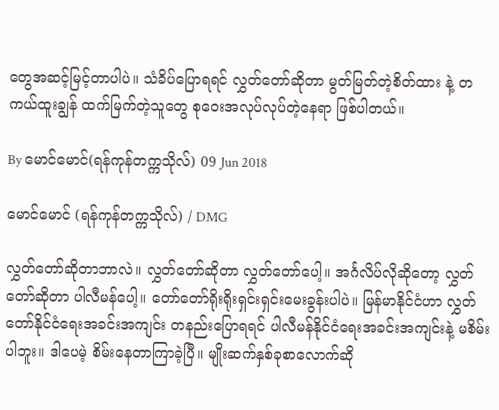တွေအဆင့်မြင့်တာပါပဲ။ သံခိပ်ပြောရရင် လွှတ်တော်ဆိုတာ မွတ်မြတ်တဲ့စိတ်ထား နဲ့ တကယ်ထူးချွန် ထက်မြက်တဲ့သူတွေ စုဝေးအလုပ်လုပ်တဲ့နေရာ ဖြစ်ပါတယ်။

By မောင်မောင်(ရန်ကုန်တက္ကသိုလ်) 09 Jun 2018

မောင်မောင် (ရန်ကုန်တက္ကသိုလ်) / DMG

လွှတ်တော်ဆိုတာဘာလဲ။ လွှတ်တော်ဆိုတာ လွှတ်တော်ပေါ့။ အင်္ဂလိပ်လိုဆိုတော့ လွှတ်တော်ဆိုတာ ပါလီမန်ပေါ့။ တော်တော်ရိုးရိုးရှင်းရှင်းမေးခွန်းပါပဲ။ မြန်မာနိုင်ငံဟာ လွှတ်တော်နိုင်ငံရေးအခင်းအကျင်း တနည်းပြောရရင် ပါလီမန်နိုင်ငံရေးအခင်းအကျင်းနဲ့ မစိမ်းပါဘူး။ ဒါပေမဲ့ စိမ်းနေတာကြာခဲ့ပြီ။ မျိုးဆက်နှစ်ခုစာလောက်ဆို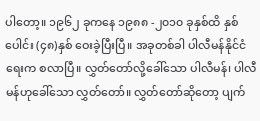ပါတော့။ ၁၉၆၂ ခုကနေ ၁၉၈၈ -၂၀၁၀ ခုနှစ်ထိ နှစ်ပေါင်း (၄၈)နှစ် ဝေးခဲ့ပြီးပြီ။ အခုတစ်ခါ ပါလီမန်နိုင်ငံရေးက စလာပြီ။ လွှတ်တော်လို့ခေါ်သော ပါလီမန်၊ ပါလီမန်ဟုခေါ်သော လွှတ်တော်။ လွှတ်တော်ဆိုတော့ ပျက်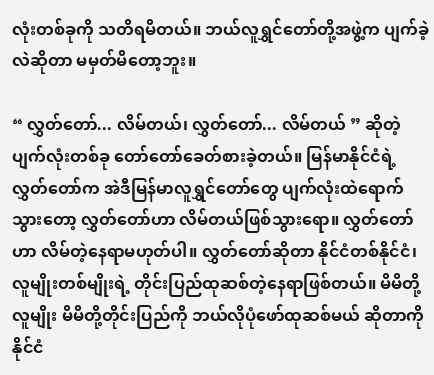လုံးတစ်ခုကို သတိရမိတယ်။ ဘယ်လူရွှင်တော်တို့အဖွဲ့က ပျက်ခဲ့လဲဆိုတာ မမှတ်မိတော့ဘူး။

“ လွှတ်တော်... လိမ်တယ်၊ လွှတ်တော်... လိမ်တယ် ” ဆိုတဲ့ ပျက်လုံးတစ်ခု တော်တော်ခေတ်စားခဲ့တယ်။ မြန်မာနိုင်ငံရဲ့လွှတ်တော်က အဲဒီမြန်မာလူရွှင်တော်တွေ ပျက်လုံးထဲရောက်သွားတော့ လွှတ်တော်ဟာ လိမ်တယ်ဖြစ်သွားရော။ လွှတ်တော်ဟာ လိမ်တဲ့နေရာမဟုတ်ပါ။ လွှတ်တော်ဆိုတာ နိုင်ငံတစ်နိုင်ငံ၊ လူမျိုးတစ်မျိုးရဲ့ တိုင်းပြည်ထုဆစ်တဲ့နေရာဖြစ်တယ်။ မိမိတို့လူမျိုး မိမိတို့တိုင်းပြည်ကို ဘယ်လိုပုံဖော်ထုဆစ်မယ် ဆိုတာကို နိုင်ငံ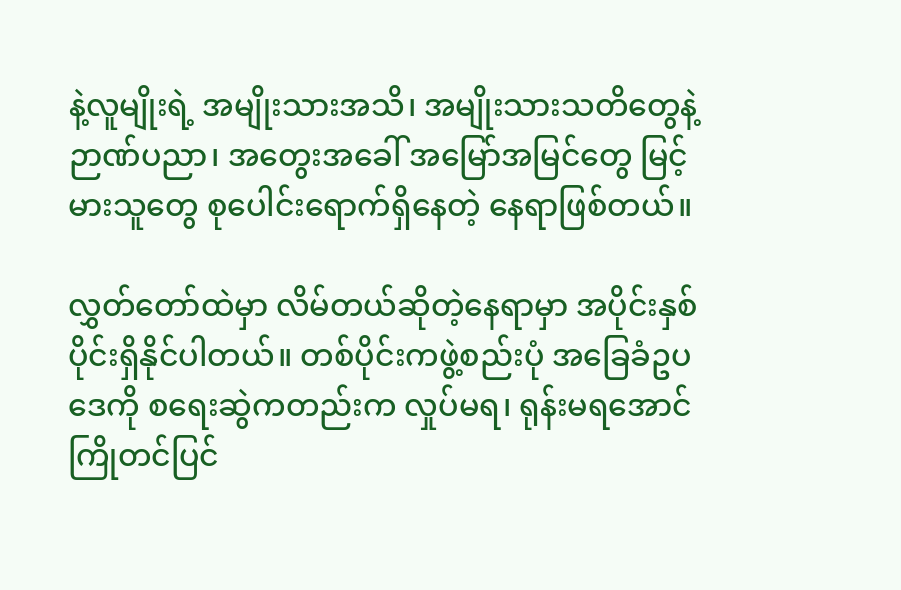နဲ့လူမျိုးရဲ့ အမျိုးသားအသိ၊ အမျိုးသားသတိတွေနဲ့ ဉာဏ်ပညာ၊ အတွေးအခေါ် အမြော်အမြင်တွေ မြင့်မားသူတွေ စုပေါင်းရောက်ရှိနေတဲ့ နေရာဖြစ်တယ်။

လွှတ်တော်ထဲမှာ လိမ်တယ်ဆိုတဲ့နေရာမှာ အပိုင်းနှစ်ပိုင်းရှိနိုင်ပါတယ်။ တစ်ပိုင်းကဖွဲ့စည်းပုံ အခြေခံဥပဒေကို စရေးဆွဲကတည်းက လှုပ်မရ၊ ရုန်းမရအောင် ကြိုတင်ပြင်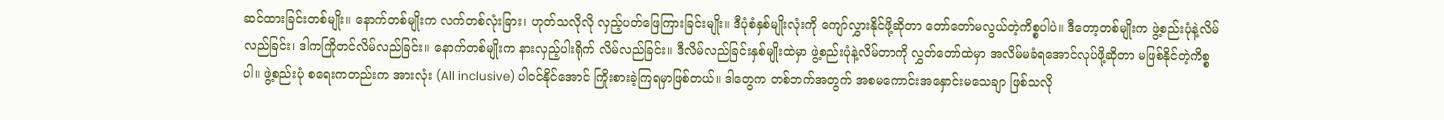ဆင်ထားခြင်းတစ်မျိုး။ နောက်တစ်မျိုးက လက်တစ်လုံးခြား၊ ဟုတ်သလိုလို လှည့်ပတ်ဖြေကြားခြင်းမျိုး။ ဒီပုံစံနှစ်မျိုးလုံးကို ကျော်လွှားနိုင်ဖို့ဆိုတာ တော်တော်မလွယ်တဲ့ကိစ္စပါပဲ။ ဒီတော့တစ်မျိုးက ဖွဲ့စည်းပုံနဲ့လိမ်လည်ခြင်း၊ ဒါကကြိုတင်လိမ်လည်ခြင်း။ နောက်တစ်မျိုးက နားလှည့်ပါးရိုက် လိမ်လည်ခြင်း။ ဒီလိမ်လည်ခြင်းနှစ်မျိုးထဲမှာ ဖွဲ့စည်းပုံနဲ့လိမ်တာကို လွှတ်တော်ထဲမှာ အလိမ်မခံရအောင်လုပ်ဖို့ဆိုတာ မဖြစ်နိုင်တဲ့ကိစ္စပါ။ ဖွဲ့စည်းပုံ စရေးကတည်းက အားလုံး (All inclusive) ပါဝင်နိုင်အောင် ကြိုးစားခဲ့ကြရမှာဖြစ်တယ်။ ဒါတွေက တစ်ဘက်အတွက် အစမကောင်းအနှောင်းမသေချာ ဖြစ်သလို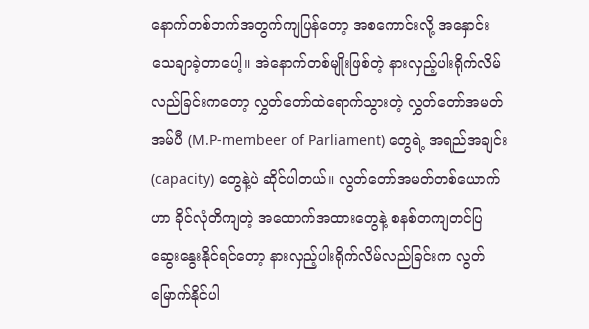နောက်တစ်ဘက်အတွက်ကျပြန်တော့ အစကောင်းလို့ အနှောင်းသေချာခဲ့တာပေါ့။ အဲနောက်တစ်မျိုးဖြစ်တဲ့ နားလှည့်ပါးရိုက်လိမ်လည်ခြင်းကတော့ လွှတ်တော်ထဲရောက်သွားတဲ့ လွှတ်တော်အမတ်အမ်ပီ (M.P-membeer of Parliament) တွေရဲ့ အရည်အချင်း (capacity) တွေနဲ့ပဲ ဆိုင်ပါတယ်။ လွတ်တော်အမတ်တစ်ယောက်ဟာ ခိုင်လုံတိကျတဲ့ အထောက်အထားတွေနဲ့ စနစ်တကျတင်ပြဆွေးနွေးနိုင်ရင်တော့ နားလှည့်ပါးရိုက်လိမ်လည်ခြင်းက လွတ်မြောက်နိုင်ပါ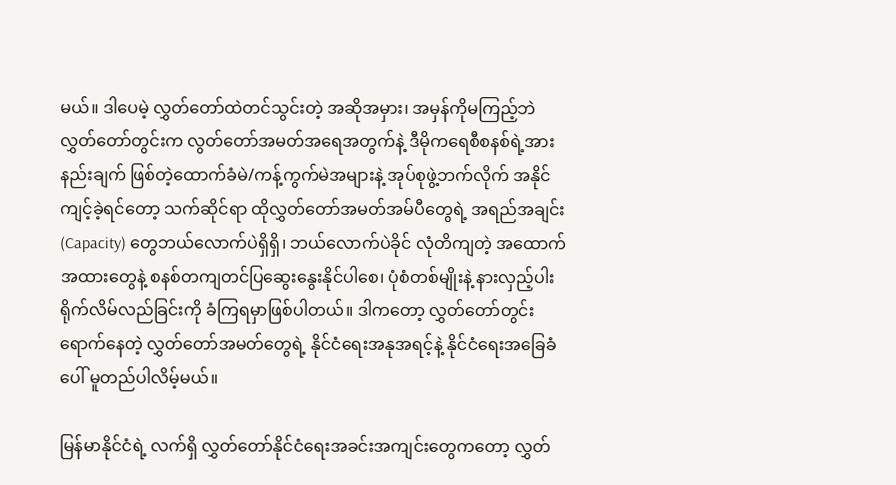မယ်။ ဒါပေမဲ့ လွှတ်တော်ထဲတင်သွင်းတဲ့ အဆိုအမှား၊ အမှန်ကိုမကြည့်ဘဲ လွှတ်တော်တွင်းက လွတ်တော်အမတ်အရေအတွက်နဲ့ ဒီမိုကရေစီစနစ်ရဲ့အားနည်းချက် ဖြစ်တဲ့ထောက်ခံမဲ/ကန့်ကွက်မဲအများနဲ့ အုပ်စုဖွဲ့ဘက်လိုက် အနိုင်ကျင့်ခဲ့ရင်တော့ သက်ဆိုင်ရာ ထိုလွှတ်တော်အမတ်အမ်ပီတွေရဲ့ အရည်အချင်း (Capacity) တွေဘယ်လောက်ပဲရှိရှိ၊ ဘယ်လောက်ပဲခိုင် လုံတိကျတဲ့ အထောက်အထားတွေနဲ့ စနစ်တကျတင်ပြဆွေးနွေးနိုင်ပါစေ၊ ပုံစံတစ်မျိုးနဲ့ နားလှည့်ပါးရိုက်လိမ်လည်ခြင်းကို ခံကြရမှာဖြစ်ပါတယ်။ ဒါကတော့ လွှတ်တော်တွင်းရောက်နေတဲ့ လွှတ်တော်အမတ်တွေရဲ့ နိုင်ငံရေးအနုအရင့်နဲ့ နိုင်ငံရေးအခြေခံပေါ် မူတည်ပါလိမ့်မယ်။

မြန်မာနိုင်ငံရဲ့ လက်ရှိ လွှတ်တော်နိုင်ငံရေးအခင်းအကျင်းတွေကတော့ လွှတ်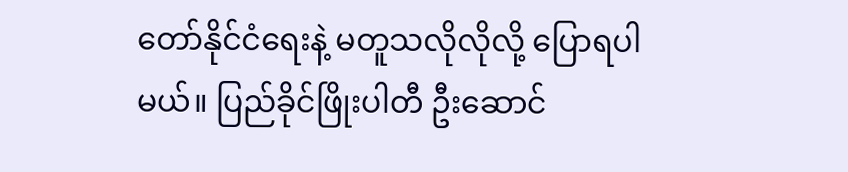တော်နိုင်ငံရေးနဲ့ မတူသလိုလိုလို့ ပြောရပါမယ်။ ပြည်ခိုင်ဖြိုးပါတီ ဦးဆောင်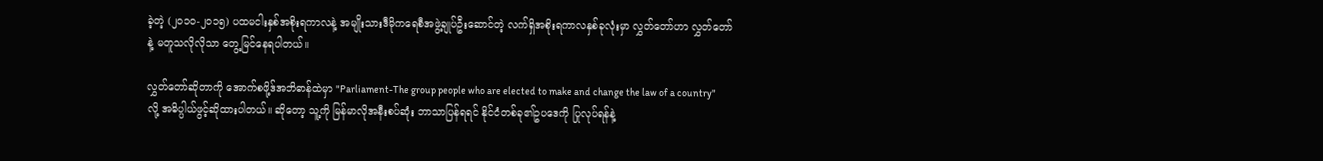ခဲ့တဲ့ (၂၀၁၀-၂၀၁၅) ပထမငါးနှစ်အစိုးရကာလနဲ့ အမျိုးသားဒီမိုကရေစီအဖွဲ့ချုပ်ဦးဆောင်တဲ့ လက်ရှိအစိုးရကာလနှစ်ခုလုံးမှာ လွှတ်တော်ဟာ လွှတ်တော်နဲ့ မတူသလိုလိုသာ တွေ့မြင်နေရပါတယ်။

လွှတ်တော်ဆိုတာကို အောက်စဖို့ဒ်အဘိဓာန်ထဲမှာ "Parliament-The group people who are elected to make and change the law of a country"  လို့ အဓိပ္ပါယ်ဖွင့်ဆိုထားပါတယ်။ ဆိုတော့ သူ့ကို မြန်မာလိုအနီးစပ်ဆုံး ဘာသာပြန်ရရင် နိုင်ငံတစ်ခု၏ဥပဒေကို ပြုလုပ်ရန်နဲ့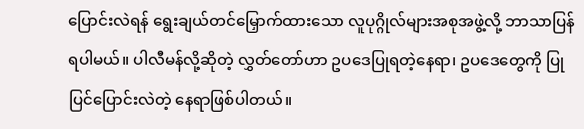ပြောင်းလဲရန် ရွေးချယ်တင်မြှောက်ထားသော လူပုဂ္ဂိုလ်များအစုအဖွဲ့လို့ ဘာသာပြန်ရပါမယ်။ ပါလီမန်လို့ဆိုတဲ့ လွှတ်တော်ဟာ ဥပဒေပြုရတဲ့နေရာ၊ ဥပဒေတွေကို ပြုပြင်ပြောင်းလဲတဲ့ နေရာဖြစ်ပါတယ်။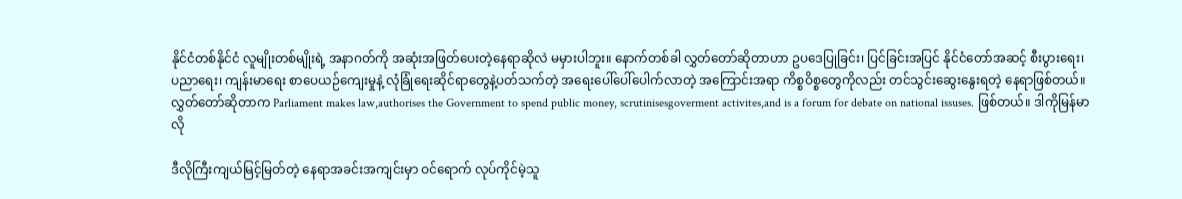နိုင်ငံတစ်နိုင်ငံ လူမျိုးတစ်မျိုးရဲ့ အနာဂတ်ကို အဆုံးအဖြတ်ပေးတဲ့နေရာဆိုလဲ မမှားပါဘူး။ နောက်တစ်ခါ လွှတ်တော်ဆိုတာဟာ ဥပဒေပြုခြင်း၊ ပြင်ခြင်းအပြင် နိုင်ငံတော်အဆင့် စီးပွားရေး၊ ပညာရေး၊ ကျန်းမာရေး စာပေယဉ်ကျေးမှုနဲ့ လုံခြုံရေးဆိုင်ရာတွေနဲ့ပတ်သက်တဲ့ အရေးပေါ်ပေါ်ပေါက်လာတဲ့ အကြောင်းအရာ ကိစ္စဝိစ္စတွေကိုလည်း တင်သွင်းဆွေးနွေးရတဲ့ နေရာဖြစ်တယ်။  လွှတ်တော်ဆိုတာက Parliament makes law,authorises the Government to spend public money, scrutinisesgoverment activites,and is a forum for debate on national issuses. ဖြစ်တယ်။ ဒါကိုမြန်မာလို

ဒီလိုကြီးကျယ်မြင့်မြတ်တဲ့ နေရာအခင်းအကျင်းမှာ ဝင်ရောက် လုပ်ကိုင်မဲ့သူ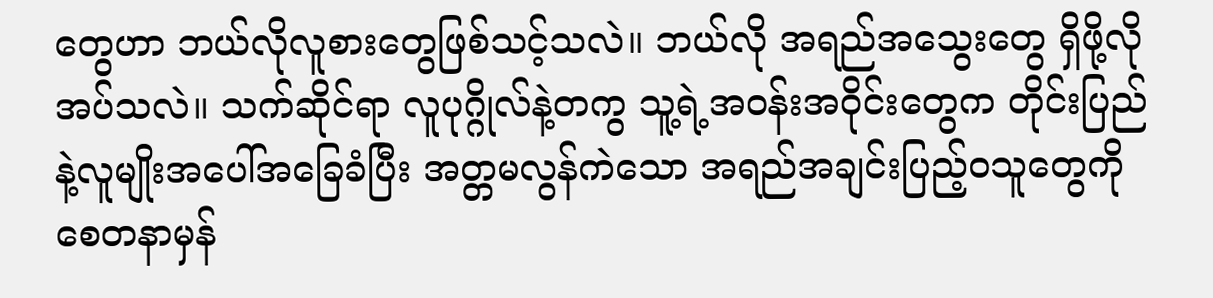တွေဟာ ဘယ်လိုလူစားတွေဖြစ်သင့်သလဲ။ ဘယ်လို အရည်အသွေးတွေ ရှိဖို့လိုအပ်သလဲ။ သက်ဆိုင်ရာ လူပုဂ္ဂိုလ်နဲ့တကွ သူ့ရဲ့အဝန်းအဝိုင်းတွေက တိုင်းပြည်နဲ့လူမျိုးအပေါ်အခြေခံပြီး အတ္တမလွန်ကဲသော အရည်အချင်းပြည့်ဝသူတွေကို  စေတနာမှန်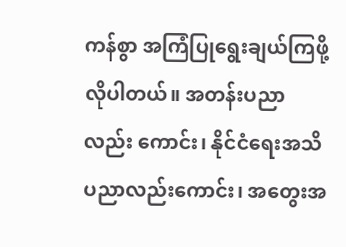ကန်စွာ အကြံပြုရွေးချယ်ကြဖို့လိုပါတယ်။ အတန်းပညာလည်း ကောင်း၊ နိုင်ငံရေးအသိပညာလည်းကောင်း၊ အတွေးအ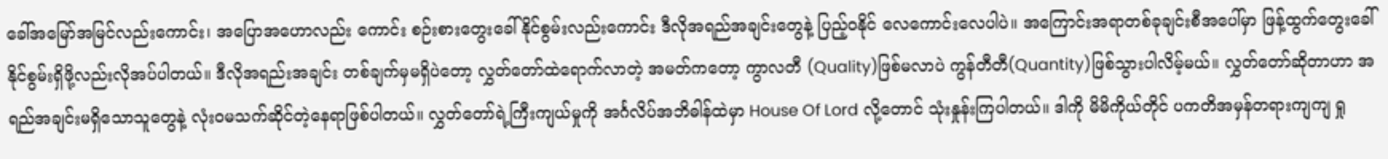ခေါ်အမြော်အမြင်လည်းကောင်း၊ အပြောအဟောလည်း ကောင်း စဉ်းစားတွေးခေါ်နိုင်စွမ်းလည်းကောင်း ဒီလိုအရည်အချင်းတွေနဲ့ ပြည့်ဝနိုင် လေကောင်းလေပါပဲ။ အကြောင်းအရာတစ်ခုချင်းစီအပေါ်မှာ ဖြန့်ထွက်တွေးခေါ်နိုင်စွမ်းရှိဖို့လည်းလိုအပ်ပါတယ်။ ဒီလိုအရည်းအချင်း တစ်ချက်မှမရှိပဲတော့ လွှတ်တော်ထဲရောက်လာတဲ့ အမတ်ကတော့ ကွာလတီ (Quality)ဖြစ်မလာပဲ ကွန်တီတီ(Quantity)ဖြစ်သွားပါလိမ့်မယ်။ လွှတ်တော်ဆိုတာဟာ အရည်အချင်းမရှိသောသူတွေနဲ့ လုံးဝမသက်ဆိုင်တဲ့နေရာဖြစ်ပါတယ်။ လွှတ်တော်ရဲ့ကြီးကျယ်မှုကို အင်္ဂလိပ်အဘိဓါန်ထဲမှာ House Of Lord လို့တောင် သုံးနှုန်းကြပါတယ်။ ဒါကို မိမိကိုယ်တိုင် ပကတိအမှန်တရားကျကျ ရှု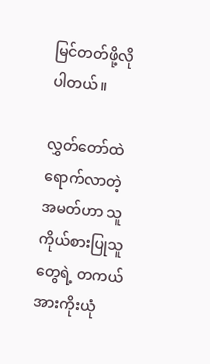မြင်တတ်ဖို့လိုပါတယ်။

လွှတ်တော်ထဲရောက်လာတဲ့ အမတ်ဟာ သူကိုယ်စားပြုသူတွေရဲ့ တကယ်အားကိုးယုံ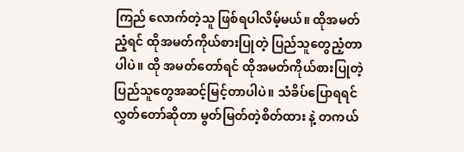ကြည် လောက်တဲ့သူ ဖြစ်ရပါလိမ့်မယ်။ ထိုအမတ်ညံ့ရင် ထိုအမတ်ကိုယ်စားပြုတဲ့ ပြည်သူတွေညံ့တာပါပဲ။ ထို အမတ်တော်ရင် ထိုအမတ်ကိုယ်စားပြုတဲ့ ပြည်သူတွေအဆင့်မြင့်တာပါပဲ။ သံခိပ်ပြောရရင် လွှတ်တော်ဆိုတာ မွတ်မြတ်တဲ့စိတ်ထား နဲ့ တကယ်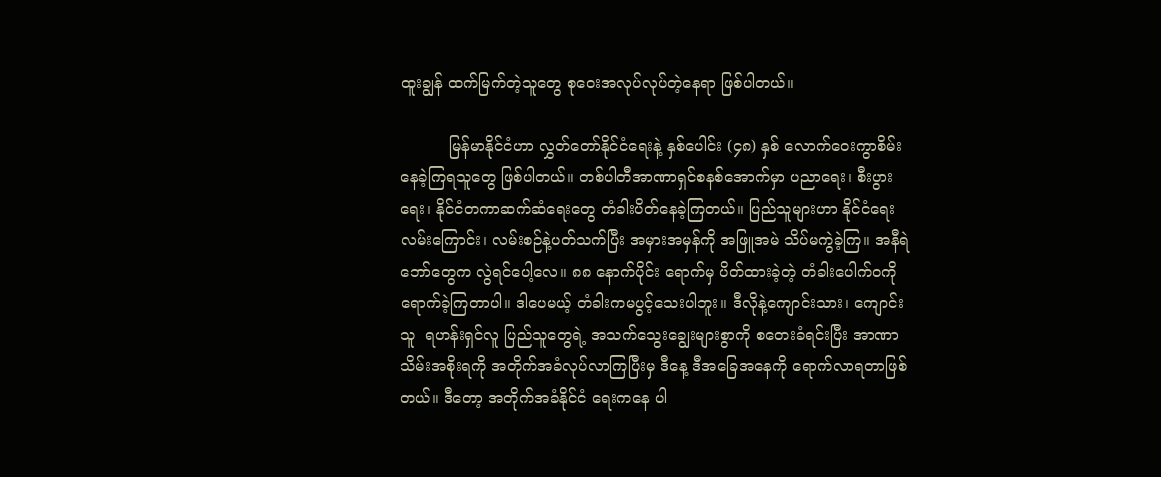ထူးချွန် ထက်မြက်တဲ့သူတွေ စုဝေးအလုပ်လုပ်တဲ့နေရာ ဖြစ်ပါတယ်။

          မြန်မာနိုင်ငံဟာ လွှတ်တော်နိုင်ငံရေးနဲ့ နှစ်ပေါင်း (၄၈) နှစ် လောက်ဝေးကွာစိမ်းနေခဲ့ကြရသူတွေ ဖြစ်ပါတယ်။ တစ်ပါတီအာဏာရှင်စနစ်အောက်မှာ ပညာရေး၊ စီးပွားရေး၊ နိုင်ငံတကာဆက်ဆံရေးတွေ တံခါးပိတ်နေခဲ့ကြတယ်။ ပြည်သူများဟာ နိုင်ငံရေးလမ်းကြောင်း၊ လမ်းစဉ်နဲ့ပတ်သက်ပြီး အမှားအမှန်ကို အဖြူအမဲ သိပ်မကွဲခဲ့ကြ။ အနီရဲဘော်တွေက လွဲရင်ပေါ့လေ။ ၈၈ နောက်ပိုင်း ရောက်မှ ပိတ်ထားခဲ့တဲ့ တံခါးပေါက်ဝကို ရောက်ခဲ့ကြတာပါ။ ဒါပေမယ့် တံခါးကမပွင့်သေးပါဘူး။ ဒီလိုနဲ့ကျောင်းသား၊ ကျောင်းသူ  ရဟန်းရှင်လူ ပြည်သူတွေရဲ့ အသက်သွေးချွေးများစွာကို စတေးခံရင်းပြီး အာဏာသိမ်းအစိုးရကို အတိုက်အခံလုပ်လာကြပြီးမှ ဒီနေ့ ဒီအခြေအနေကို ရောက်လာရတာဖြစ်တယ်။ ဒီတော့ အတိုက်အခံနိုင်ငံ ရေးကနေ ပါ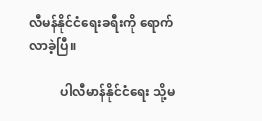လီမန်နိုင်ငံရေးခရီးကို ရောက်လာခဲ့ပြီ။

          ပါလီမာန်နိုင်ငံရေး သို့မ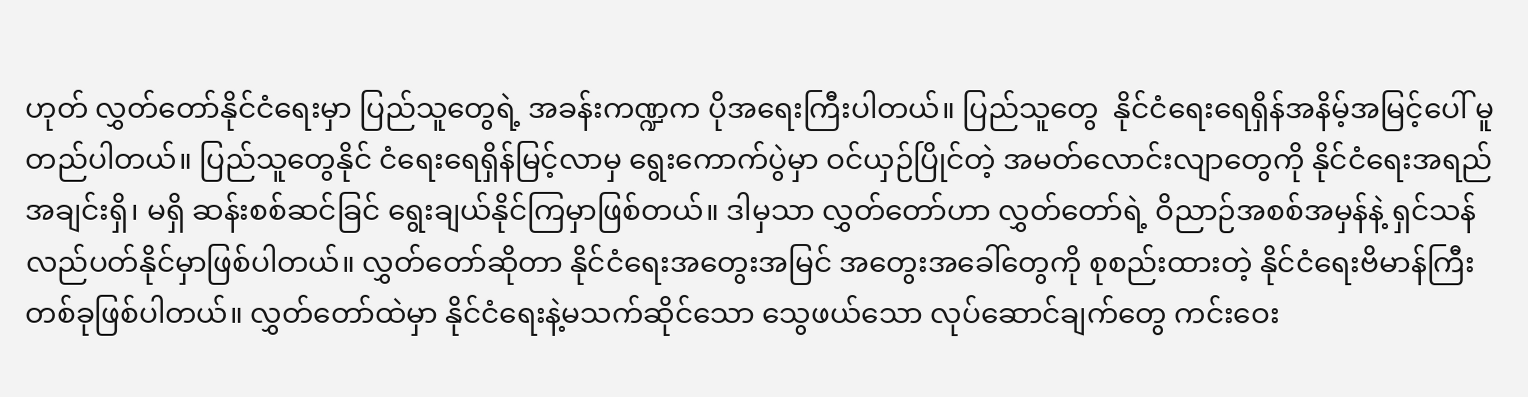ဟုတ် လွှတ်တော်နိုင်ငံရေးမှာ ပြည်သူတွေရဲ့ အခန်းကဏ္ဍက ပိုအရေးကြီးပါတယ်။ ပြည်သူတွေ  နိုင်ငံရေးရေရှိန်အနိမ့်အမြင့်ပေါ် မူတည်ပါတယ်။ ပြည်သူတွေနိုင် ငံရေးရေရှိန်မြင့်လာမှ ရွေးကောက်ပွဲမှာ ဝင်ယှဉ်ပြိုင်တဲ့ အမတ်လောင်းလျာတွေကို နိုင်ငံရေးအရည်အချင်းရှိ၊ မရှိ ဆန်းစစ်ဆင်ခြင် ရွေးချယ်နိုင်ကြမှာဖြစ်တယ်။ ဒါမှသာ လွှတ်တော်ဟာ လွှတ်တော်ရဲ့ ဝိညာဉ်အစစ်အမှန်နဲ့ ရှင်သန်လည်ပတ်နိုင်မှာဖြစ်ပါတယ်။ လွှတ်တော်ဆိုတာ နိုင်ငံရေးအတွေးအမြင် အတွေးအခေါ်တွေကို စုစည်းထားတဲ့ နိုင်ငံရေးဗိမာန်ကြီး တစ်ခုဖြစ်ပါတယ်။ လွှတ်တော်ထဲမှာ နိုင်ငံရေးနဲ့မသက်ဆိုင်သော သွေဖယ်သော လုပ်ဆောင်ချက်တွေ ကင်းဝေး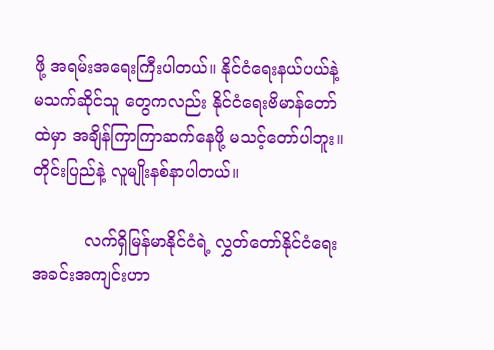ဖို့ အရမ်းအရေးကြီးပါတယ်။ နိုင်ငံရေးနယ်ပယ်နဲ့ မသက်ဆိုင်သူ တွေကလည်း နိုင်ငံရေးဗိမာန်တော်ထဲမှာ အချိန်ကြာကြာဆက်နေဖို့ မသင့်တော်ပါဘူး။ တိုင်းပြည်နဲ့ လူမျိုးနစ်နာပါတယ်။

          လက်ရှိမြန်မာနိုင်ငံရဲ့ လွှတ်တော်နိုင်ငံရေး အခင်းအကျင်းဟာ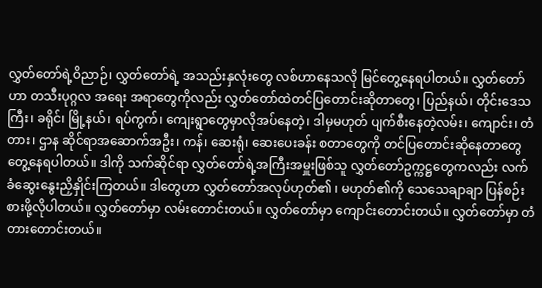လွှတ်တော်ရဲ့ဝိညာဉ်၊ လွှတ်တော်ရဲ့ အသည်းနှလုံးတွေ လစ်ဟာနေသလို မြင်တွေ့နေရပါတယ်။ လွှတ်တော်ဟာ တသီးပုဂ္ဂလ အရေး အရာတွေကိုလည်း လွှတ်တော်ထဲတင်ပြတောင်းဆိုတာတွေ၊ ပြည်နယ်၊ တိုင်းဒေသကြီး၊ ခရိုင်၊ မြို့နယ်၊ ရပ်ကွက်၊ ကျေးရွာတွေမှာလိုအပ်နေတဲ့၊ ဒါမှမဟုတ် ပျက်စီးနေတဲ့လမ်း၊ ကျောင်း၊ တံတား၊ ဌာန ဆိုင်ရာအဆောက်အဦး၊ ကန်၊ ဆေးရုံ၊ ဆေးပေးခန်း စတာတွေကို တင်ပြတောင်းဆိုနေတာတွေ တွေ့နေရပါတယ်။ ဒါကို သက်ဆိုင်ရာ လွှတ်တော်ရဲ့အကြီးအမှူးဖြစ်သူ လွှတ်တော်ဥက္ကဋ္ဌတွေကလည်း လက်ခံဆွေးနွေးညှိနှိုင်းကြတယ်။ ဒါတွေဟာ လွှတ်တော်အလုပ်ဟုတ်၏ ၊ မဟုတ်၏ကို သေသေချာချာ ပြန်စဉ်းစားဖို့လိုပါတယ်။ လွှတ်တော်မှာ လမ်းတောင်းတယ်။ လွှတ်တော်မှာ ကျောင်းတောင်းတယ်။ လွှတ်တော်မှာ တံတားတောင်းတယ်။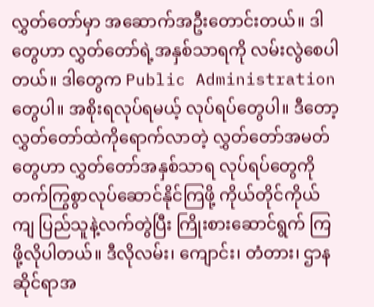လွှတ်တော်မှာ အဆောက်အဦးတောင်းတယ်။ ဒါတွေဟာ လွှတ်တော်ရဲ့အနှစ်သာရကို လမ်းလွဲစေပါတယ်။ ဒါတွေက Public Administration တွေပါ။ အစိုးရလုပ်ရမယ့် လုပ်ရပ်တွေပါ။ ဒီတော့ လွှတ်တော်ထဲကိုရောက်လာတဲ့ လွှတ်တော်အမတ်တွေဟာ လွှတ်တော်အနှစ်သာရ လုပ်ရပ်တွေကို တက်ကြွစွာလုပ်ဆောင်နိုင်ကြဖို့ ကိုယ်တိုင်ကိုယ်ကျ ပြည်သူနဲ့လက်တွဲပြီး ကြိုးစားဆောင်ရွက် ကြဖို့လိုပါတယ်။ ဒီလိုလမ်း၊ ကျောင်း၊ တံတား၊ ဌာနဆိုင်ရာအ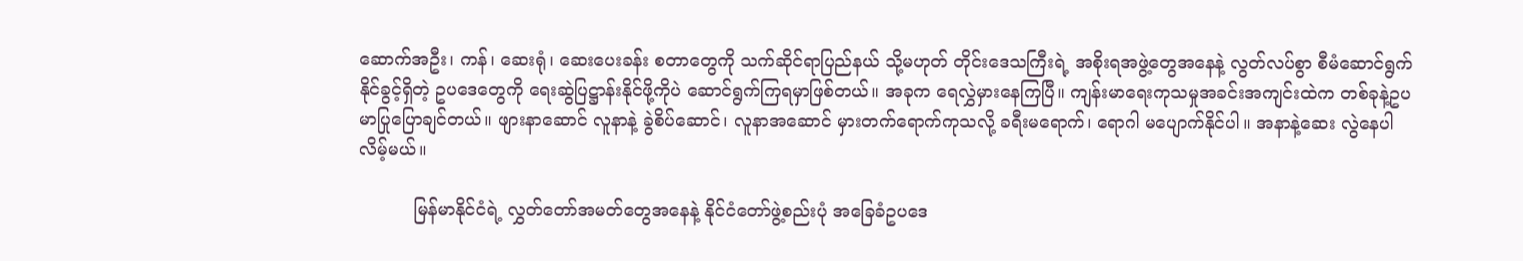ဆောက်အဦး၊ ကန်၊ ဆေးရုံ၊ ဆေးပေးခန်း စတာတွေကို သက်ဆိုင်ရာပြည်နယ် သို့မဟုတ် တိုင်းဒေသကြီးရဲ့ အစိုးရအဖွဲ့တွေအနေနဲ့ လွတ်လပ်စွာ စီမံဆောင်ရွက်နိုင်ခွင့်ရှိတဲ့ ဥပဒေတွေကို ရေးဆွဲပြဋ္ဌာန်းနိုင်ဖို့ကိုပဲ ဆောင်ရွက်ကြရမှာဖြစ်တယ်။ အခုက ရေလွှဲမှားနေကြပြီ။ ကျန်းမာရေးကုသမှုအခင်းအကျင်းထဲက တစ်ခုနဲ့ဥပမာပြုပြောချင်တယ်။ ဖျားနာဆောင် လူနာနဲ့ ခွဲစိပ်ဆောင်၊ လူနာအဆောင် မှားတက်ရောက်ကုသလို့ ခရီးမရောက်၊ ရောဂါ မပျောက်နိုင်ပါ။ အနာနဲ့ဆေး လွဲနေပါလိမ့်မယ်။

          မြန်မာနိုင်ငံရဲ့ လွှတ်တော်အမတ်တွေအနေနဲ့ နိုင်ငံတော်ဖွဲ့စည်းပုံ အခြေခံဥပဒေ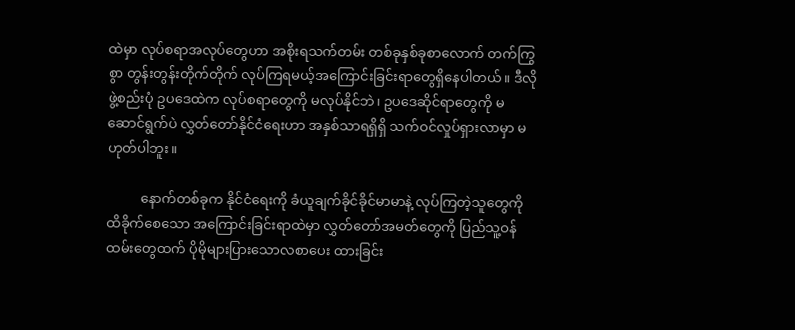ထဲမှာ လုပ်စရာအလုပ်တွေဟာ အစိုးရသက်တမ်း တစ်ခုနှစ်ခုစာလောက် တက်ကြွစွာ တွန်းတွန်းတိုက်တိုက် လုပ်ကြရမယ့်အကြောင်းခြင်းရာတွေရှိနေပါတယ်။ ဒီလိုဖွဲ့စည်းပုံ ဥပဒေထဲက လုပ်စရာတွေကို မလုပ်နိုင်ဘဲ၊ ဥပဒေဆိုင်ရာတွေကို မဆောင်ရွက်ပဲ လွှတ်တော်နိုင်ငံရေးဟာ အနှစ်သာရရှိရှိ သက်ဝင်လှုပ်ရှားလာမှာ မဟုတ်ပါဘူး။

          နောက်တစ်ခုက နိုင်ငံရေးကို ခံယူချက်ခိုင်ခိုင်မာမာနဲ့ လုပ်ကြတဲ့သူတွေကို ထိခိုက်စေသော အကြောင်းခြင်းရာထဲမှာ လွှတ်တော်အမတ်တွေကို ပြည်သူ့ဝန်ထမ်းတွေထက် ပိုမိုများပြားသောလစာပေး ထားခြင်း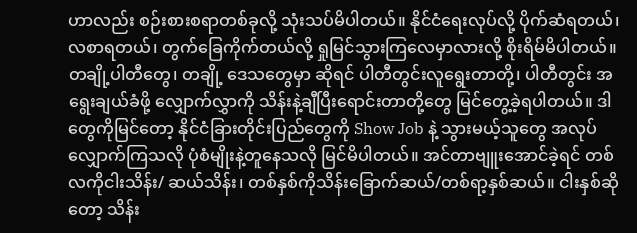ဟာလည်း စဉ်းစားစရာတစ်ခုလို့ သုံးသပ်မိပါတယ်။ နိုင်ငံရေးလုပ်လို့ ပိုက်ဆံရတယ်၊ လစာရတယ်၊ တွက်ခြေကိုက်တယ်လို့ ရှုမြင်သွားကြလေမှာလားလို့ စိုးရိမ်မိပါတယ်။ တချို့ပါတီတွေ၊ တချို့ ဒေသတွေမှာ ဆိုရင် ပါတီတွင်းလူရွေးတာတို့၊ ပါတီတွင်း အရွေးချယ်ခံဖို့ လျှောက်လွှာကို သိန်းနဲ့ချီပြီးရောင်းတာတို့တွေ မြင်တွေ့ခဲ့ရပါတယ်။ ဒါတွေကိုမြင်တော့ နိုင်ငံခြားတိုင်းပြည်တွေကို Show Job နဲ့ သွားမယ့်သူတွေ အလုပ်လျှောက်ကြသလို ပုံစံမျိုးနဲ့တူနေသလို မြင်မိပါတယ်။ အင်တာဗျူးအောင်ခဲ့ရင် တစ်လကိုငါးသိန်း/ ဆယ်သိန်း၊ တစ်နှစ်ကိုသိန်းခြောက်ဆယ်/တစ်ရာ့နှစ်ဆယ်။ ငါးနှစ်ဆိုတော့ သိန်း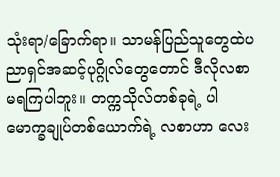သုံးရာ/ခြောက်ရာ။ သာမန်ပြည်သူတွေထဲပညာရှင်အဆင့်ပုဂ္ဂိုလ်တွေတောင် ဒီလိုလစာမရကြပါဘူး။ တက္ကသိုလ်တစ်ခုရဲ့ ပါမောက္ခချုပ်တစ်ယောက်ရဲ့ လစာဟာ လေး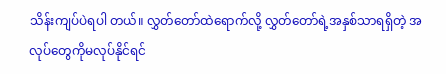သိန်းကျပ်ပဲရပါ တယ်။ လွှတ်တော်ထဲရောက်လို့ လွှတ်တော်ရဲ့အနှစ်သာရရှိတဲ့ အလုပ်တွေကိုမလုပ်နိုင်ရင်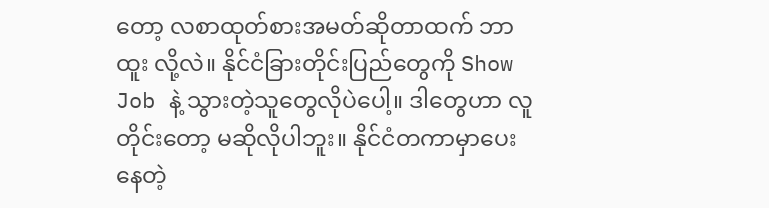တော့ လစာထုတ်စားအမတ်ဆိုတာထက် ဘာထူး လို့လဲ။ နိုင်ငံခြားတိုင်းပြည်တွေကို Show Job နဲ့ သွားတဲ့သူတွေလိုပဲပေါ့။ ဒါတွေဟာ လူတိုင်းတော့ မဆိုလိုပါဘူး။ နိုင်ငံတကာမှာပေးနေတဲ့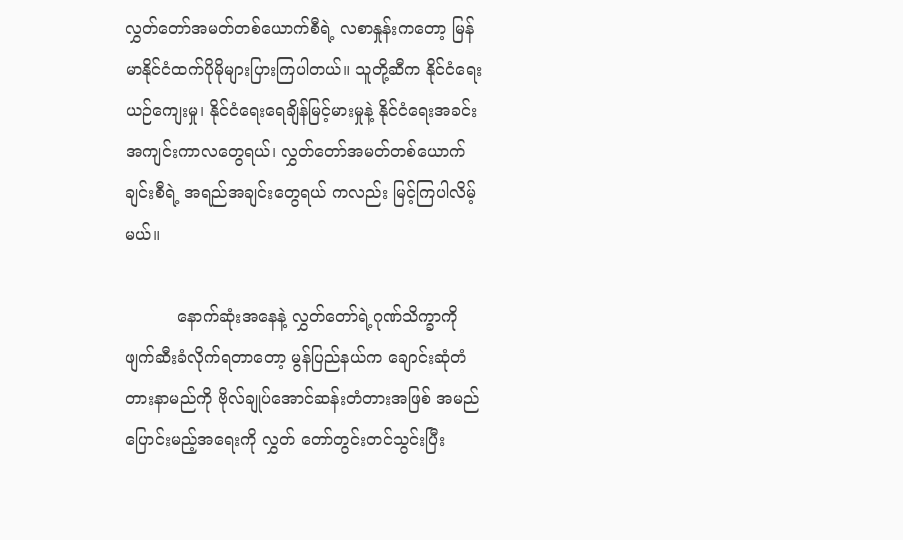လွှတ်တော်အမတ်တစ်ယောက်စီရဲ့ လစာနှုန်းကတော့ မြန်မာနိုင်ငံထက်ပိုမိုများပြားကြပါတယ်။ သူတို့ဆီက နိုင်ငံရေးယဉ်ကျေးမှု၊ နိုင်ငံရေးရေချိန်မြင့်မားမှုနဲ့ နိုင်ငံရေးအခင်းအကျင်းကာလတွေရယ်၊ လွှတ်တော်အမတ်တစ်ယောက်ချင်းစီရဲ့ အရည်အချင်းတွေရယ် ကလည်း မြင့်ကြပါလိမ့်မယ်။

          နောက်ဆုံးအနေနဲ့ လွှတ်တော်ရဲ့ဂုဏ်သိက္ခာကို ဖျက်ဆီးခံလိုက်ရတာတော့ မွန်ပြည်နယ်က ချောင်းဆုံတံတားနာမည်ကို ဗိုလ်ချုပ်အောင်ဆန်းတံတားအဖြစ် အမည်ပြောင်းမည့်အရေးကို လွှတ် တော်တွင်းတင်သွင်းပြီး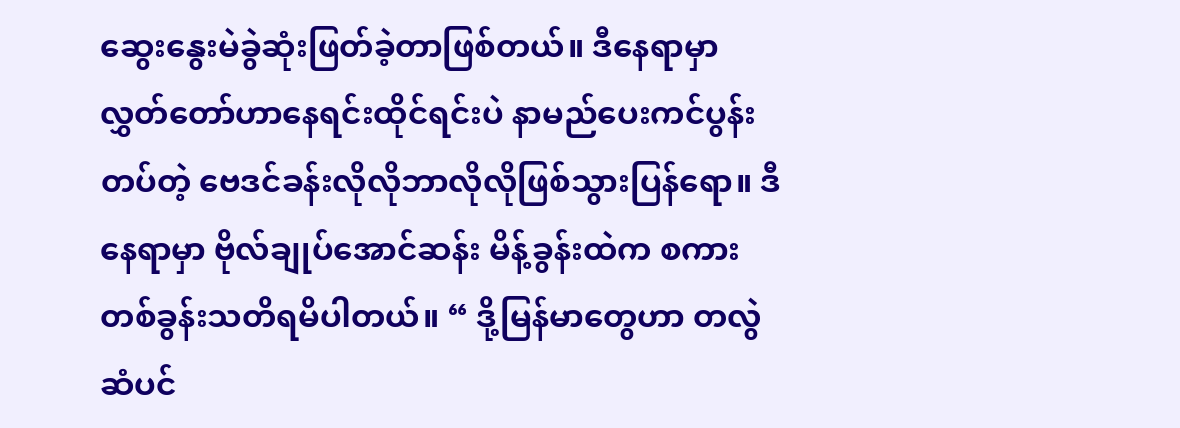ဆွေးနွေးမဲခွဲဆုံးဖြတ်ခဲ့တာဖြစ်တယ်။ ဒီနေရာမှာ လွှတ်တော်ဟာနေရင်းထိုင်ရင်းပဲ နာမည်ပေးကင်ပွန်းတပ်တဲ့ ဗေဒင်ခန်းလိုလိုဘာလိုလိုဖြစ်သွားပြန်ရော။ ဒီနေရာမှာ ဗိုလ်ချုပ်အောင်ဆန်း မိန့်ခွန်းထဲက စကားတစ်ခွန်းသတိရမိပါတယ်။ “ ဒို့မြန်မာတွေဟာ တလွဲဆံပင်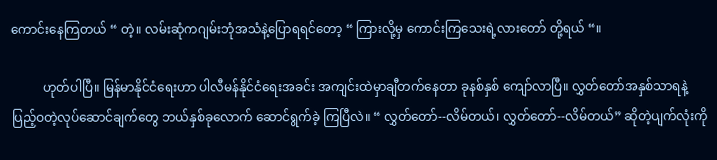ကောင်းနေကြတယ် “ တဲ့။ လမ်းဆုံကဂျမ်းဘုံအသံနဲ့ပြောရရင်တော့ “ ကြားလို့မှ ကောင်းကြသေးရဲ့လားတော် တို့ရယ် “။

          ဟုတ်ပါပြီ။ မြန်မာနိုင်ငံရေးဟာ ပါလီမန်နိုင်ငံရေးအခင်း အကျင်းထဲမှာချီတက်နေတာ ခုနစ်နှစ် ကျော်လာပြီ။ လွှတ်တော်အနှစ်သာရနဲ့ ပြည့်ဝတဲ့လုပ်ဆောင်ချက်တွေ ဘယ်နှစ်ခုလောက် ဆောင်ရွက်ခဲ့ ကြပြီလဲ။ “ လွှတ်တော်--လိမ်တယ်၊ လွှတ်တော်--လိမ်တယ်” ဆိုတဲ့ပျက်လုံးကို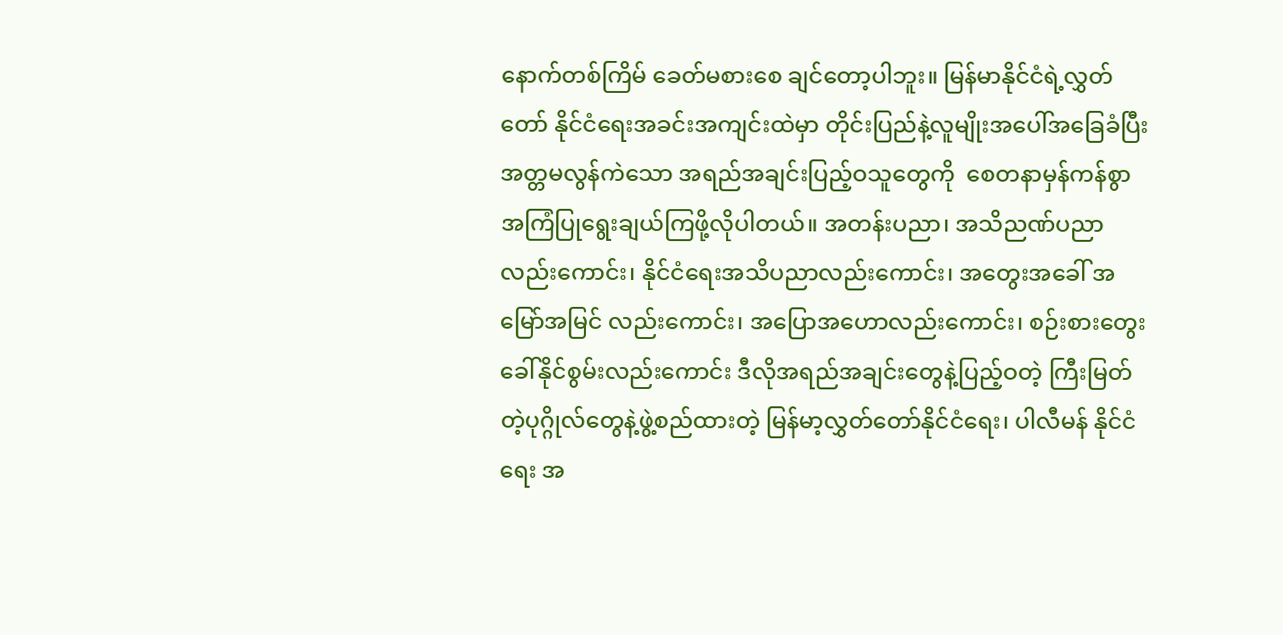နောက်တစ်ကြိမ် ခေတ်မစားစေ ချင်တော့ပါဘူး။ မြန်မာနိုင်ငံရဲ့လွှတ်တော် နိုင်ငံရေးအခင်းအကျင်းထဲမှာ တိုင်းပြည်နဲ့လူမျိုးအပေါ်အခြေခံပြီး အတ္တမလွန်ကဲသော အရည်အချင်းပြည့်ဝသူတွေကို  စေတနာမှန်ကန်စွာ အကြံပြုရွေးချယ်ကြဖို့လိုပါတယ်။ အတန်းပညာ၊ အသိညဏ်ပညာလည်းကောင်း၊ နိုင်ငံရေးအသိပညာလည်းကောင်း၊ အတွေးအခေါ် အမြော်အမြင် လည်းကောင်း၊ အပြောအဟောလည်းကောင်း၊ စဉ်းစားတွေးခေါ်နိုင်စွမ်းလည်းကောင်း ဒီလိုအရည်အချင်းတွေနဲ့ပြည့်ဝတဲ့ ကြီးမြတ်တဲ့ပုဂ္ဂိုလ်တွေနဲ့ဖွဲ့စည်ထားတဲ့ မြန်မာ့လွှတ်တော်နိုင်ငံရေး၊ ပါလီမန် နိုင်ငံရေး အ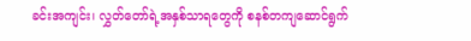ခင်းအကျင်း၊ လွှတ်တော်ရဲ့အနှစ်သာရတွေကို စနစ်တကျဆောင်ရွက်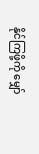နိုင်ကြဖို့ကို မျှော်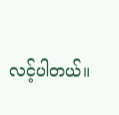လင့်ပါတယ်။